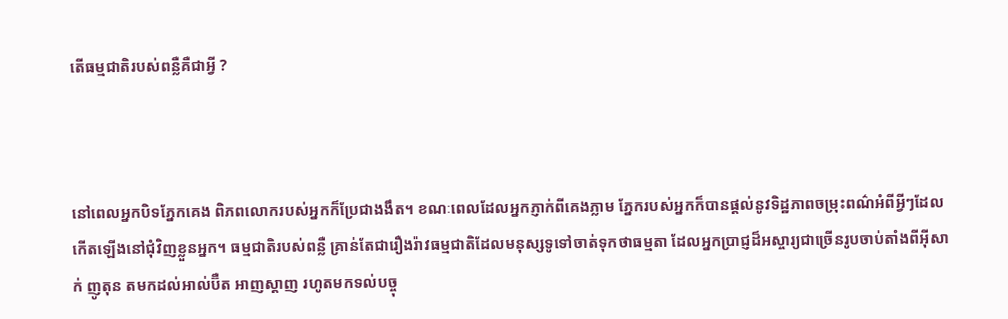តើធម្មជាតិរបស់ពន្លឺគឺជាអ្វី ?



នៅពេលអ្នកបិទភ្នែកគេង ពិភពលោករបស់អ្នកក៏ប្រែជាងងឹត។ ខណៈពេលដែលអ្នកភ្ញាក់ពីគេងភ្លាម ភ្នែករបស់អ្នកក៏បានផ្ដល់នូវទិដ្ឋភាពចម្រុះពណ៌អំពីអ្វីៗដែលកើតឡើងនៅជុំវិញខ្លួនអ្នក។ ធម្មជាតិរបស់ពន្លឺ គ្រាន់តែជារឿងរ៉ាវធម្មជាតិដែលមនុស្សទូទៅចាត់ទុកថាធម្មតា ដែលអ្នកប្រាជ្ញដ៏អស្ចារ្យជាច្រើនរូបចាប់តាំងពីអ៊ីសាក់ ញូតុន តមកដល់អាល់ប៊ឺត អាញស្តាញ រហូតមកទល់បច្ចុ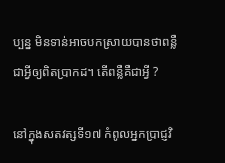ប្បន្ន មិនទាន់អាចបកស្រាយបានថាពន្លឺជាអ្វីឲ្យពិតប្រាកដ។ តើពន្លឺគឺជាអ្វី ?

នៅក្នុងសតវត្សទី១៧ កំពូលអ្នកប្រាជ្ញវិ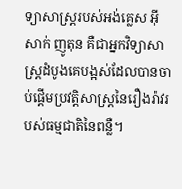ទ្យាសាស្ត្ររបស់អង់គ្លេស អ៊ីសាក់ ញូតុន គឺជាអ្នកវិទ្យាសាស្ត្រដំបូងគេបង្អស់ដែលបានចាប់ផ្ដើមប្រវត្តិសាស្ត្រនៃរឿងរ៉ាវរបស់ធម្មជាតិនៃពន្លឺ។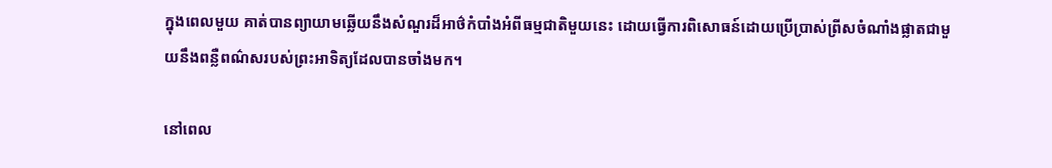ក្នុងពេលមួយ គាត់បានព្យាយាមឆ្លើយនឹងសំណួរដ៏អាថ៌កំបាំងអំពីធម្មជាតិមួយនេះ ដោយធ្វើការពិសោធន៍ដោយប្រើប្រាស់ព្រីសចំណាំងផ្លាតជាមួយនឹងពន្លឺពណ៌សរបស់ព្រះអាទិត្យដែលបានចាំងមក។

នៅពេល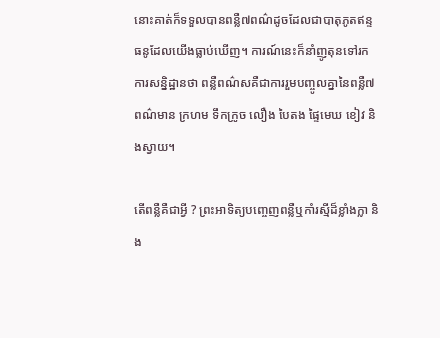នោះគាត់ក៏ទទួលបានពន្លឺ៧ពណ៌ដូចដែលជាបាតុភូតឥន្ទធនូដែលយើងធ្លាប់ឃើញ។ ការណ៍នេះក៏នាំញូតុនទៅរកការសន្និដ្ឋានថា ពន្លឺពណ៌សគឺជាការរួមបញ្ចូលគ្នានៃពន្លឺ៧ពណ៌មាន ក្រហម ទឹកក្រូច លឿង បៃតង ផ្ទៃមេឃ ខៀវ និងស្វាយ។

តើពន្លឺគឺជាអ្វី ? ព្រះអាទិត្យបញ្ចេញពន្លឺឬកាំរស្មីដ៏ខ្លាំងក្លា និង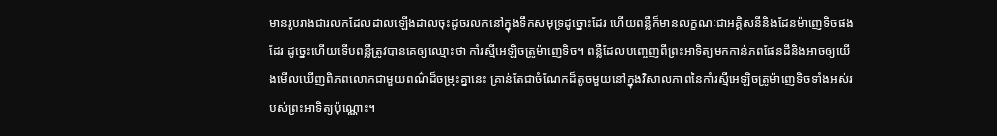មានរូបរាងជារលកដែលដាលឡើងដាលចុះដូចរលកនៅក្នុងទឹកសមុទ្រដូច្នោះដែរ ហើយពន្លឺក៏មានលក្ខណៈជាអគ្គិសនីនិងដែនម៉ាញេទិចផងដែរ ដូច្នេះហើយទើបពន្លឺត្រូវបានគេឲ្យឈ្មោះថា កាំរស្មីអេឡិចត្រូម៉ាញេទិច។ ពន្លឺដែលបញ្ចេញពីព្រះអាទិត្យមកកាន់ភពផែនដីនិងអាចឲ្យយើងមើលឃើញពិភពលោកជាមួយពណ៌ដ៏ចម្រុះគ្នានេះ គ្រាន់តែជាចំណែកដ៏តូចមួយនៅក្នុងវិសាលភាពនៃកាំរស្មីអេឡិចត្រូម៉ាញេទិចទាំងអស់របស់ព្រះអាទិត្យប៉ុណ្ណោះ។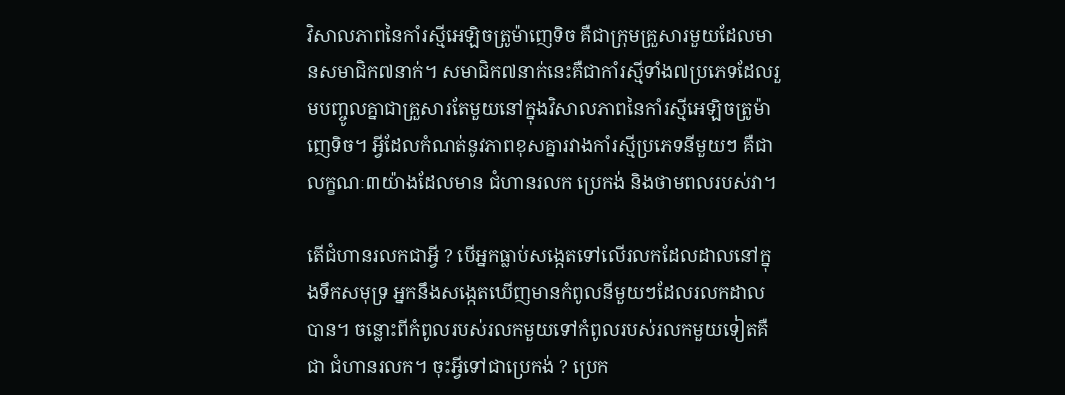វិសាលភាពនៃកាំរស្មីអេឡិចត្រូម៉ាញេទិច គឺជាក្រុមគ្រួសារមួយដែលមានសមាជិក៧នាក់។ សមាជិក៧នាក់នេះគឺជាកាំរស្មីទាំង៧ប្រភេទដែលរួមបញ្ចូលគ្នាជាគ្រួសារតែមួយនៅក្នុងវិសាលភាពនៃកាំរស្មីអេឡិចត្រូម៉ាញេទិច។ អ្វីដែលកំណត់នូវភាពខុសគ្នារវាងកាំរស្មីប្រភេទនីមួយៗ គឺជាលក្ខណៈ៣យ៉ាងដែលមាន ជំហានរលក ប្រេកង់ និងថាមពលរបស់វា។

តើជំហានរលកជាអ្វី ? បើអ្នកធ្លាប់សង្កេតទៅលើរលកដែលដាលនៅក្នុងទឹកសមុទ្រ អ្នកនឹងសង្កេតឃើញមានកំពូលនីមួយៗដែលរលកដាលបាន។ ចន្លោះពីកំពូលរបស់រលកមួយទៅកំពូលរបស់រលកមួយទៀតគឺជា ជំហានរលក។ ចុះអ្វីទៅជាប្រេកង់ ? ប្រេក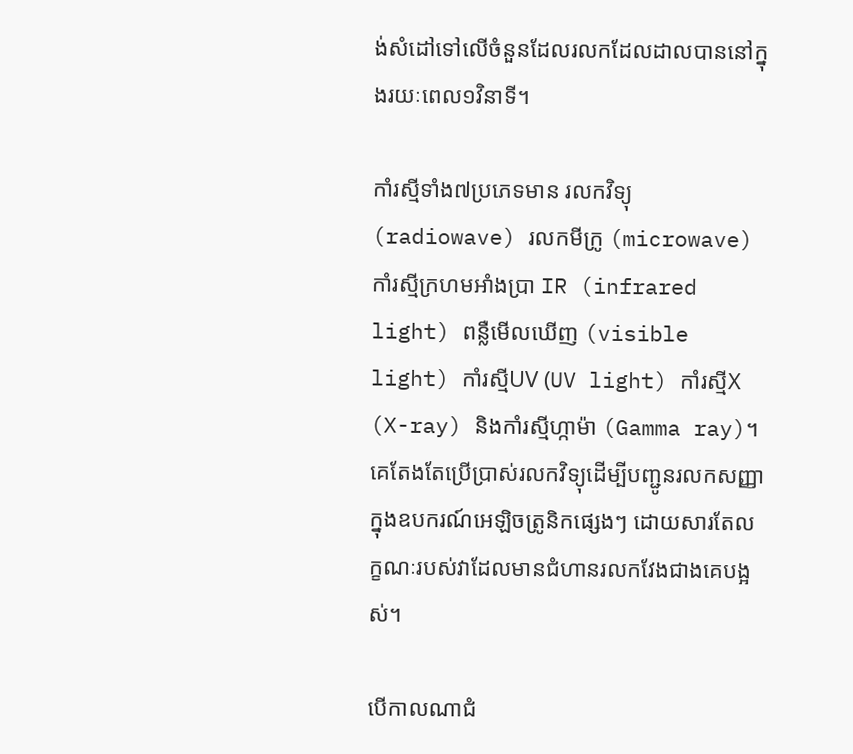ង់សំដៅទៅលើចំនួនដែលរលកដែលដាលបាននៅក្នុងរយៈពេល១វិនាទី។

កាំរស្មីទាំង៧ប្រភេទមាន រលកវិទ្យុ (radiowave) រលកមីក្រូ (microwave) កាំរស្មីក្រហមអាំងប្រា IR (infrared light) ពន្លឺមើលឃើញ (visible light) កាំរស្មីUV (UV light) កាំរស្មីX (X-ray) និងកាំរស្មីហ្កាម៉ា (Gamma ray)។ គេតែងតែប្រើប្រាស់រលកវិទ្យុដើម្បីបញ្ជូនរលកសញ្ញាក្នុងឧបករណ៍អេឡិចត្រូនិកផ្សេងៗ ដោយសារតែលក្ខណៈរបស់វាដែលមានជំហានរលកវែងជាងគេបង្អស់។

បើកាលណាជំ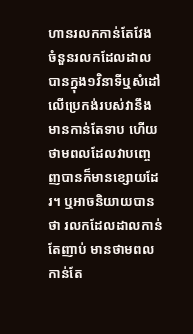ហានរលកកាន់តែវែង ចំនួនរលកដែលដាលបានក្នុង១វិនាទីឬសំដៅលើប្រេកង់របស់វានឹងមានកាន់តែទាប ហើយថាមពលដែលវាបញ្ចេញបានក៏មានខ្សោយដែរ។ ឬអាចនិយាយបានថា រលកដែលដាលកាន់តែញាប់ មានថាមពលកាន់តែ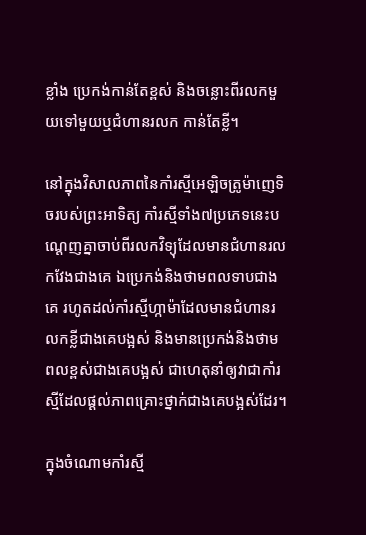ខ្លាំង ប្រេកង់កាន់តែខ្ពស់ និងចន្លោះពីរលកមួយទៅមួយឬជំហានរលក កាន់តែខ្លី។

នៅក្នុងវិសាលភាពនៃកាំរស្មីអេឡិចត្រូម៉ាញេទិចរបស់ព្រះអាទិត្យ កាំរស្មីទាំង៧ប្រភេទនេះបណ្ដេញគ្នាចាប់ពីរលកវិទ្យុដែលមានជំហានរលកវែងជាងគេ ឯប្រេកង់និងថាមពលទាបជាងគេ រហូតដល់កាំរស្មីហ្កាម៉ាដែលមានជំហានរលកខ្លីជាងគេបង្អស់ និងមានប្រេកង់និងថាមពលខ្ពស់ជាងគេបង្អស់ ជាហេតុនាំឲ្យវាជាកាំរស្មីដែលផ្ដល់ភាពគ្រោះថ្នាក់ជាងគេបង្អស់ដែរ។

ក្នុងចំណោមកាំរស្មី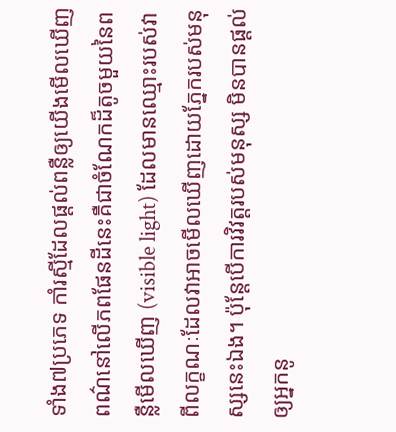ទាំង៧ប្រភេទ កាំរស្មីដែលផ្ដល់ពន្លឺឲ្យយើងមើលឃើញពណ៌នៅលើភពផែនដីនេះគឺជាចំណែកដ៏តូចមួយនៃពន្លឺមើលឃើញ (visible light) ដែលមានឈ្មោះរបស់វាពីលក្ខណៈដែលវាអាចមើលឃើញដោយភ្នែករបស់មនុស្សនេះឯង។ ប៉ុន្តែបើការវិវត្តរបស់មនុស្ស មិនបានផ្ដល់ឲ្យអ្នកនូ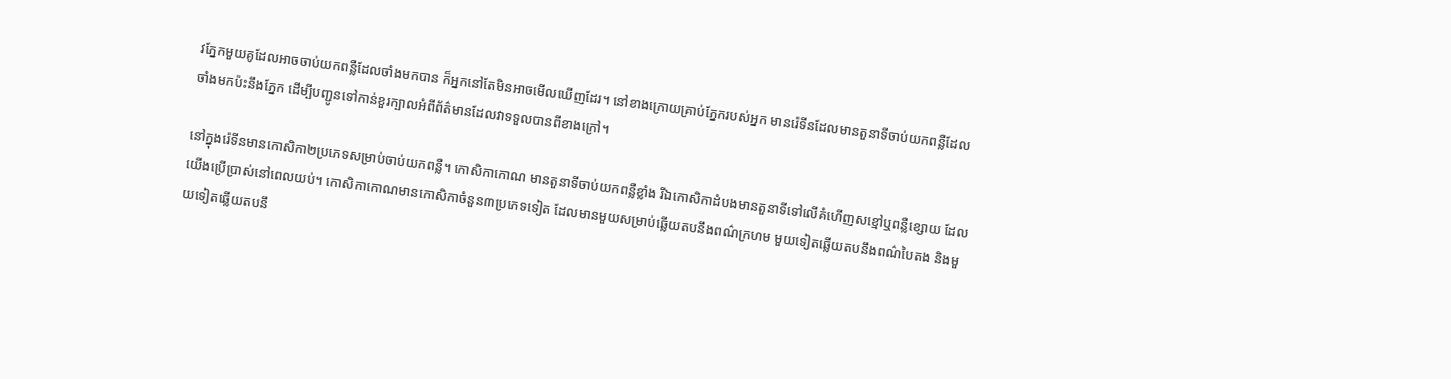វភ្នែកមួយគូដែលអាចចាប់យកពន្លឺដែលចាំងមកបាន ក៏អ្នកនៅតែមិនអាចមើលឃើញដែរ។ នៅខាងក្រោយគ្រាប់ភ្នែករបស់អ្នក មានរ៉េទីនដែលមានតួនាទីចាប់យកពន្លឺដែលចាំងមកប៉ះនឹងភ្នែក ដើម្បីបញ្ជូនទៅកាន់ខួរក្បាលអំពីព័ត៌មានដែលវាទទួលបានពីខាងក្រៅ។

នៅក្នុងរ៉េទីនមានកោសិកា២ប្រភេទសម្រាប់ចាប់យកពន្លឺ។ កោសិកាកោណ មានតួនាទីចាប់យកពន្លឺខ្លាំង រីឯកោសិកាដំបងមានតួនាទីទៅលើគំហើញសខ្មៅឬពន្លឺខ្សោយ ដែលយើងប្រើប្រាស់នៅពេលយប់។ កោសិកាកោណមានកោសិកាចំនួន៣ប្រភេទទៀត ដែលមានមួយសម្រាប់ឆ្លើយតបនឹងពណ៌ក្រហម មួយទៀតឆ្លើយតបនឹងពណ៌បៃតង និងមួយទៀតឆ្លើយតបនឹ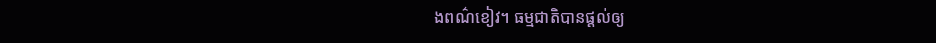ងពណ៌ខៀវ។ ធម្មជាតិបានផ្ដល់ឲ្យ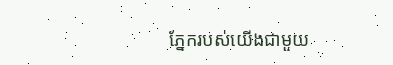ភ្នែករបស់យើងជាមួយ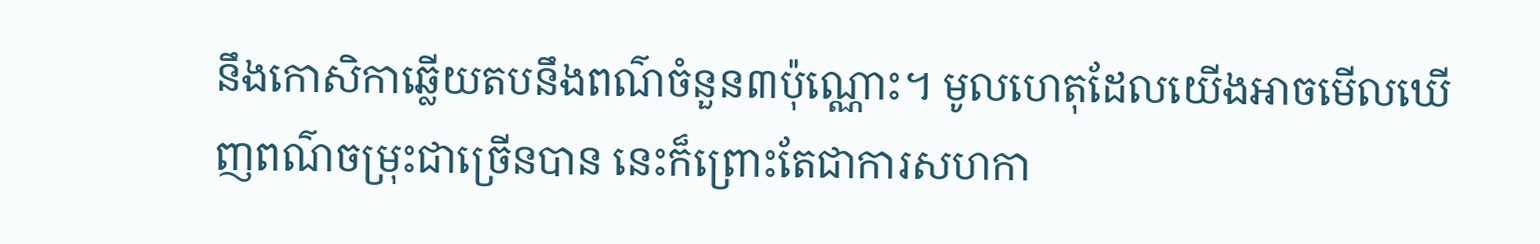នឹងកោសិកាឆ្លើយតបនឹងពណ៌ចំនួន៣ប៉ុណ្ណោះ។ មូលហេតុដែលយើងអាចមើលឃើញពណ៌ចម្រុះជាច្រើនបាន នេះក៏ព្រោះតែជាការសហកា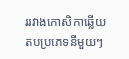ររវាងកោសិកាឆ្លើយតបប្រភេទនីមួយៗ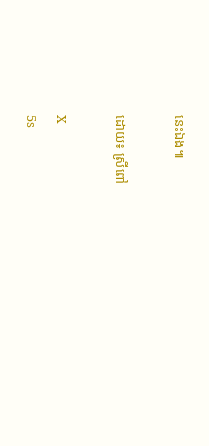នេះឯង៕

ដោយ៖ ស្រីពៅ

X
5s